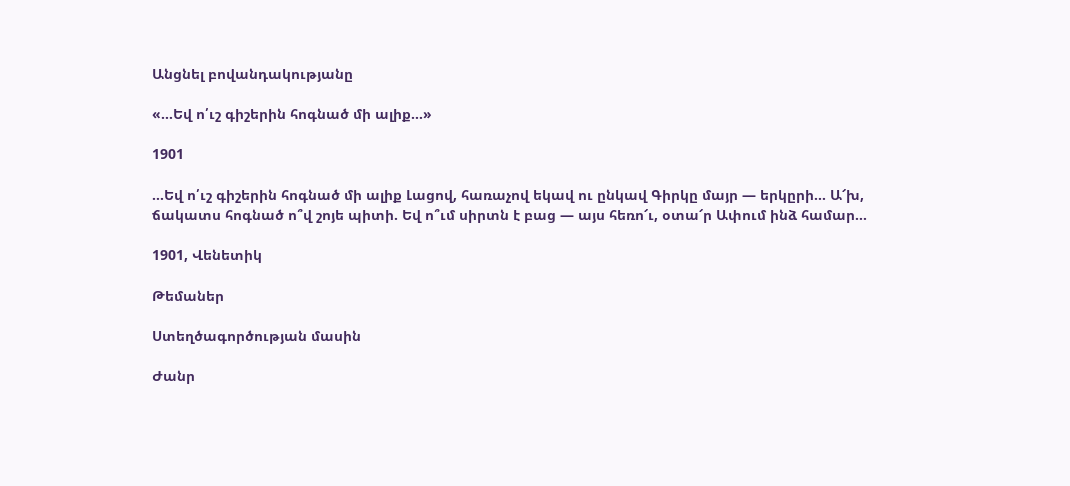Անցնել բովանդակությանը

«…Եվ ո՛ւշ գիշերին հոգնած մի ալիք…»

1901

…Եվ ո՛ւշ գիշերին հոգնած մի ալիք Լացով, հառաչով եկավ ու ընկավ Գիրկը մայր — երկըրի… Ա՜խ, ճակատս հոգնած ո՞վ շոյե պիտի. Եվ ո՞ւմ սիրտն է բաց — այս հեռո՜ւ, օտա՜ր Ափում ինձ համար…

1901, Վենետիկ

Թեմաներ

Ստեղծագործության մասին

Ժանր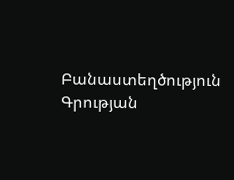Բանաստեղծություն
Գրության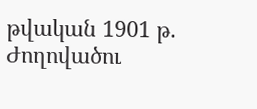թվական 1901 թ.
Ժողովածու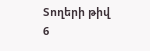Տողերի թիվ 6